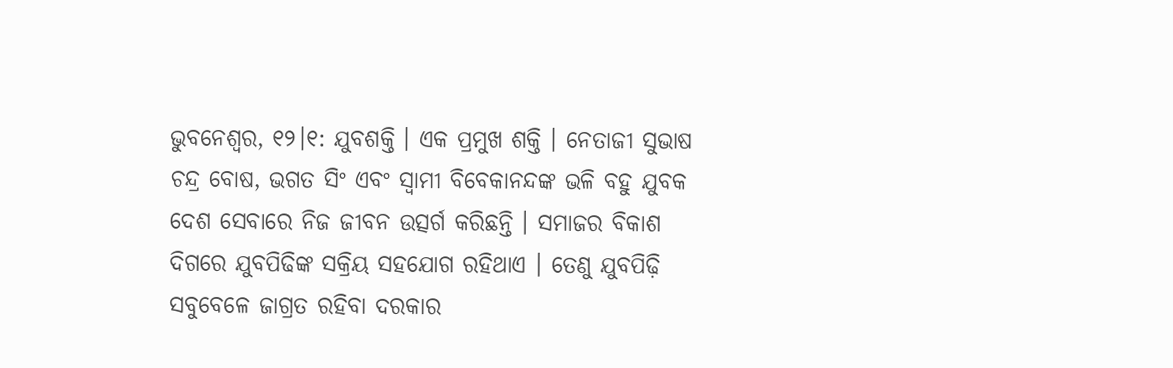ଭୁବନେଶ୍ୱର, ୧୨।୧: ଯୁବଶକ୍ତି । ଏକ ପ୍ରମୁଖ ଶକ୍ତି । ନେତାଜୀ ସୁଭାଷ ଚନ୍ଦ୍ର ବୋଷ, ଭଗତ ସିଂ ଏବଂ ସ୍ୱାମୀ ବିବେକାନନ୍ଦଙ୍କ ଭଳି ବହୁ ଯୁବକ ଦେଶ ସେବାରେ ନିଜ ଜୀବନ ଉତ୍ସର୍ଗ କରିଛନ୍ତି । ସମାଜର ବିକାଶ ଦିଗରେ ଯୁବପିଢିଙ୍କ ସକ୍ରିୟ ସହଯୋଗ ରହିଥାଏ । ତେଣୁ ଯୁବପିଢ଼ି ସବୁବେଳେ ଜାଗ୍ରତ ରହିବା ଦରକାର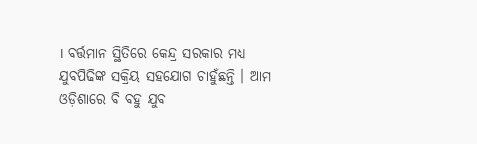। ବର୍ତ୍ତମାନ ସ୍ଥିତିରେ କେନ୍ଦ୍ର ସରକାର ମଧ୍ୟ ଯୁବପିଢିଙ୍କ ସକ୍ରିୟ ସହଯୋଗ ଚାହୁଁଛନ୍ତି । ଆମ ଓଡ଼ିଶାରେ ବି ବହୁ ଯୁବ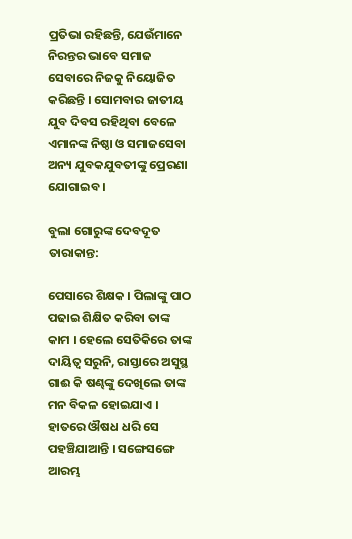ପ୍ରତିଭା ରହିଛନ୍ତି, ଯେଉଁମାନେ ନିରନ୍ତର ଭାବେ ସମାଜ ସେବାରେ ନିଜକୁ ନିୟୋଜିତ କରିଛନ୍ତି । ସୋମବାର ଜାତୀୟ ଯୁବ ଦିବସ ରହିଥିବା ବେଳେ ଏମାନଙ୍କ ନିଷ୍ଠା ଓ ସମାଜସେବା ଅନ୍ୟ ଯୁବକଯୁବତୀଙ୍କୁ ପ୍ରେରଣା ଯୋଗାଇବ ।

ବୁଲା ଗୋରୁଙ୍କ ଦେବଦୂତ ତାରାକାନ୍ତ:

ପେସାରେ ଶିକ୍ଷକ । ପିଲାଙ୍କୁ ପାଠ ପଢାଇ ଶିକ୍ଷିତ କରିବା ତାଙ୍କ କାମ । ହେଲେ ସେତିକିରେ ତାଙ୍କ ଦାୟିତ୍ୱ ସରୁନି, ରାସ୍ତାରେ ଅସୁସ୍ଥ ଗାଈ କି ଷଣ୍ଢଙ୍କୁ ଦେଖିଲେ ତାଙ୍କ ମନ ବିକଳ ହୋଇଯାଏ । ହାତରେ ଔଷଧ ଧରି ସେ ପହଞ୍ଚିଯାଆନ୍ତି । ସଙ୍ଗେସଙ୍ଗେ ଆରମ୍ଭ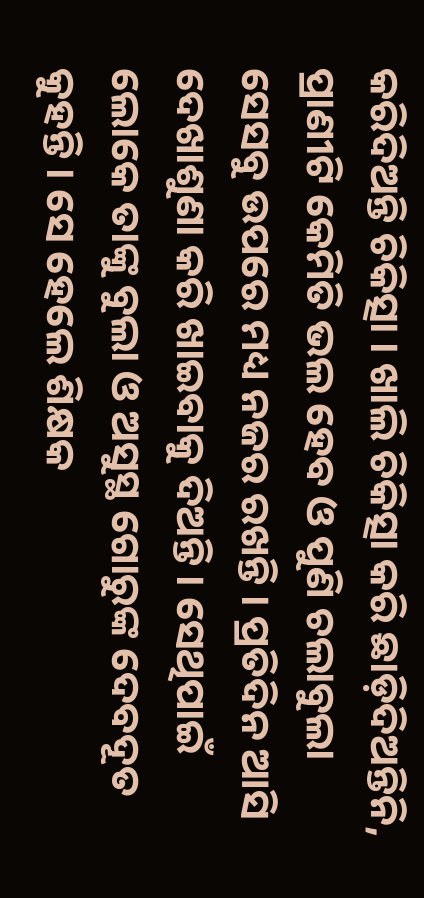କରିଦିଅନ୍ତି ଚିକିତ୍ସା । ଖାଲି ଚିକିତ୍ସା କରି ଛାଡ଼ିଦିଅନ୍ତିନି, ପ୍ରାଣୀଟି କେମିତି ଭଲ ହେବ ଓ ପୁଣି ଚଲାବୁଲା ସେସବୁ ଉପରେ ମଧ୍ୟ ନଜର ରଖନ୍ତି । ପ୍ରତିଦିନ ଆସି ଦେଖାଶୁଣା କରି ଖାଇବାକୁ ଦିଅନ୍ତି । ସେଥିପାଇଁ ଲୋକେ ତାଙ୍କୁ ବୁଲା ଓ ଅସୁସ୍ଥ ଗୋରୁଙ୍କ ଦେବଦୂତ କୁହନ୍ତି । ସେ ହେଲେ ଶିକ୍ଷକ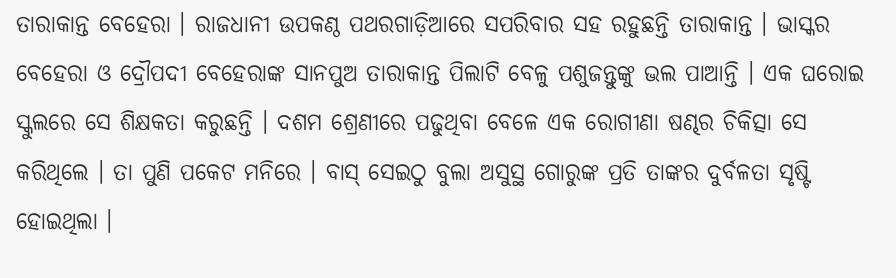ତାରାକାନ୍ତ ବେହେରା । ରାଜଧାନୀ ଉପକଣ୍ଠ ପଥରଗାଡ଼ିଆରେ ସପରିବାର ସହ ରହୁଛନ୍ତି ତାରାକାନ୍ତ । ଭାସ୍କର ବେହେରା ଓ ଦ୍ରୌପଦୀ ବେହେରାଙ୍କ ସାନପୁଅ ତାରାକାନ୍ତ ପିଲାଟି ବେଳୁ ପଶୁଜନ୍ତୁଙ୍କୁ ଭଲ ପାଆନ୍ତି । ଏକ ଘରୋଇ ସ୍କୁଲରେ ସେ ଶିକ୍ଷକତା କରୁଛନ୍ତି । ଦଶମ ଶ୍ରେଣୀରେ ପଢୁଥିବା ବେଳେ ଏକ ରୋଗୀଣା ଷଣ୍ଢର ଚିକିତ୍ସା ସେ କରିଥିଲେ । ତା ପୁଣି ପକେଟ ମନିରେ । ବାସ୍ ସେଇଠୁ ବୁଲା ଅସୁସ୍ଥ ଗୋରୁଙ୍କ ପ୍ରତି ତାଙ୍କର ଦୁର୍ବଳତା ସୃଷ୍ଟି ହୋଇଥିଲା ।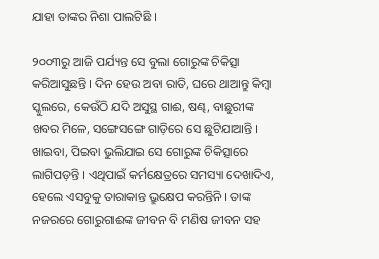ଯାହା ତାଙ୍କର ନିଶା ପାଲଟିଛି ।

୨୦୦୩ରୁ ଆଜି ପର୍ଯ୍ୟନ୍ତ ସେ ବୁଲା ଗୋରୁଙ୍କ ଚିକିତ୍ସା କରିଆସୁଛନ୍ତି । ଦିନ ହେଉ ଅବା ରାତି, ଘରେ ଥାଆନ୍ତୁ କିମ୍ବା ସ୍କୁଲରେ, କେଉଁଠି ଯଦି ଅସୁସ୍ଥ ଗାଈ, ଷଣ୍ଢ, ବାଛୁରୀଙ୍କ ଖବର ମିଳେ, ସଙ୍ଗେସଙ୍ଗେ ଗାଡ଼ିରେ ସେ ଛୁଟିଯାଆନ୍ତି । ଖାଇବା, ପିଇବା ଭୁଲିଯାଇ ସେ ଗୋରୁଙ୍କ ଚିକିତ୍ସାରେ ଲାଗିପଡ଼ନ୍ତି । ଏଥିପାଇଁ କର୍ମକ୍ଷେତ୍ରରେ ସମସ୍ୟା ଦେଖାଦିଏ, ହେଲେ ଏସବୁକୁ ତାରାକାନ୍ତ ଭ୍ରୁକ୍ଷେପ କରନ୍ତିନି । ତାଙ୍କ ନଜରରେ ଗୋରୁଗାଈଙ୍କ ଜୀବନ ବି ମଣିଷ ଜୀବନ ସହ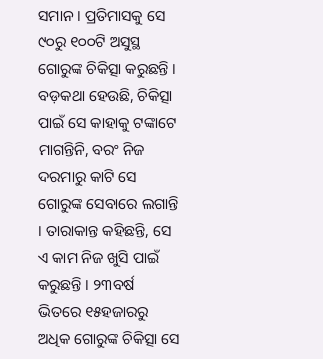ସମାନ । ପ୍ରତିମାସକୁ ସେ ୯୦ରୁ ୧୦୦ଟି ଅସୁସ୍ଥ ଗୋରୁଙ୍କ ଚିକିତ୍ସା କରୁଛନ୍ତି । ବଡ଼କଥା ହେଉଛି, ଚିକିତ୍ସା ପାଇଁ ସେ କାହାକୁ ଟଙ୍କାଟେ ମାଗନ୍ତିନି, ବରଂ ନିଜ ଦରମାରୁ କାଟି ସେ ଗୋରୁଙ୍କ ସେବାରେ ଲଗାନ୍ତି । ତାରାକାନ୍ତ କହିଛନ୍ତି, ସେ ଏ କାମ ନିଜ ଖୁସି ପାଇଁ କରୁଛନ୍ତି । ୨୩ବର୍ଷ ଭିତରେ ୧୫ହଜାରରୁ ଅଧିକ ଗୋରୁଙ୍କ ଚିକିତ୍ସା ସେ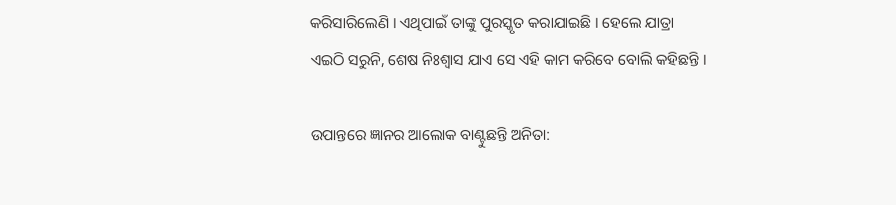କରିସାରିଲେଣି । ଏଥିପାଇଁ ତାଙ୍କୁ ପୁରସ୍କୃତ କରାଯାଇଛି । ହେଲେ ଯାତ୍ରା ଏଇଠି ସରୁନି, ଶେଷ ନିଃଶ୍ୱାସ ଯାଏ ସେ ଏହି କାମ କରିବେ ବୋଲି କହିଛନ୍ତି ।

ଉପାନ୍ତରେ ଜ୍ଞାନର ଆଲୋକ ବାଣ୍ଟୁଛନ୍ତି ଅନିତା: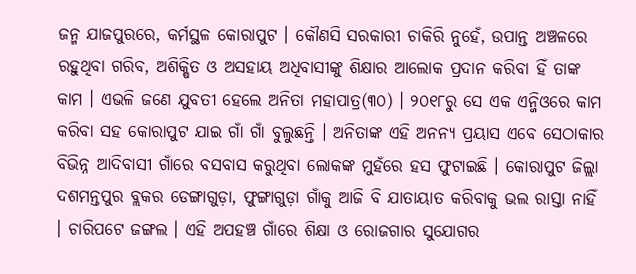ଜନ୍ମ ଯାଜପୁରରେ, କର୍ମସ୍ଥଳ କୋରାପୁଟ । କୌଣସି ସରକାରୀ ଚାକିରି ନୁହେଁ, ଉପାନ୍ତ ଅଞ୍ଚଳରେ ରହୁଥିବା ଗରିବ, ଅଶିକ୍ଷିତ ଓ ଅସହାୟ ଅଧିବାସୀଙ୍କୁ ଶିକ୍ଷାର ଆଲୋକ ପ୍ରଦାନ କରିବା ହିଁ ତାଙ୍କ କାମ । ଏଭଳି ଜଣେ ଯୁବତୀ ହେଲେ ଅନିତା ମହାପାତ୍ର(୩୦) । ୨୦୧୮ରୁ ସେ ଏକ ଏନ୍ଜିଓରେ କାମ କରିବା ସହ କୋରାପୁଟ ଯାଇ ଗାଁ ଗାଁ ବୁଲୁଛନ୍ତି । ଅନିତାଙ୍କ ଏହି ଅନନ୍ୟ ପ୍ରୟାସ ଏବେ ସେଠାକାର ବିଭିନ୍ନ ଆଦିବାସୀ ଗାଁରେ ବସବାସ କରୁଥିବା ଲୋକଙ୍କ ମୁହଁରେ ହସ ଫୁଟାଇଛି । କୋରାପୁଟ ଜିଲ୍ଲା ଦଶମନ୍ତପୁର ବ୍ଲକର ଡେଙ୍ଗାଗୁଡ଼ା, ଫୁଙ୍ଗାଗୁଡ଼ା ଗାଁକୁ ଆଜି ବି ଯାତାୟାତ କରିବାକୁ ଭଲ ରାସ୍ତା ନାହିଁ । ଚାରିପଟେ ଜଙ୍ଗଲ । ଏହି ଅପହଞ୍ଚ ଗାଁରେ ଶିକ୍ଷା ଓ ରୋଜଗାର ସୁଯୋଗର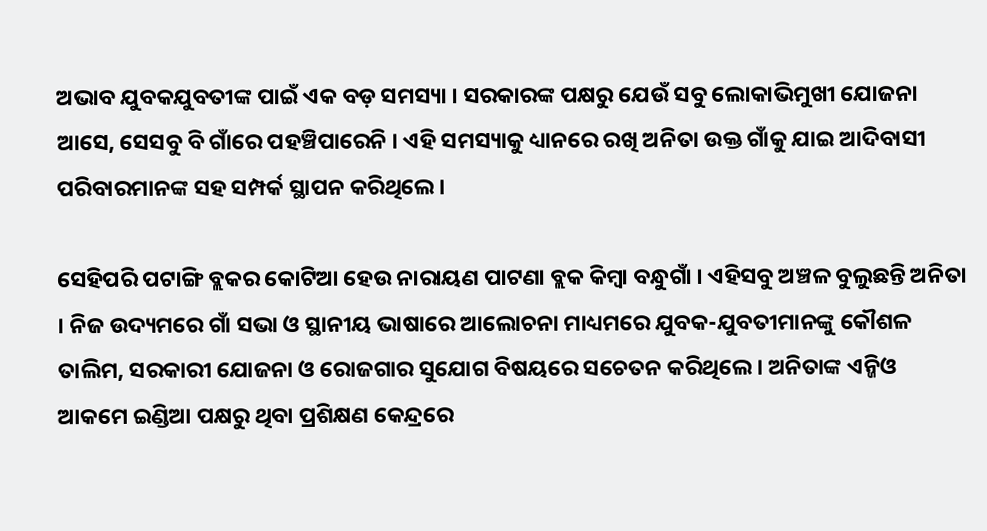ଅଭାବ ଯୁବକଯୁବତୀଙ୍କ ପାଇଁ ଏକ ବଡ଼ ସମସ୍ୟା । ସରକାରଙ୍କ ପକ୍ଷରୁ ଯେଉଁ ସବୁ ଲୋକାଭିମୁଖୀ ଯୋଜନା ଆସେ, ସେସବୁ ବି ଗାଁରେ ପହଞ୍ଚିପାରେନି । ଏହି ସମସ୍ୟାକୁ ଧ୍ୟାନରେ ରଖି ଅନିତା ଉକ୍ତ ଗାଁକୁ ଯାଇ ଆଦିବାସୀ ପରିବାରମାନଙ୍କ ସହ ସମ୍ପର୍କ ସ୍ଥାପନ କରିଥିଲେ ।

ସେହିପରି ପଟାଙ୍ଗି ବ୍ଲକର କୋଟିଆ ହେଉ ନାରାୟଣ ପାଟଣା ବ୍ଲକ କିମ୍ବା ବନ୍ଧୁଗାଁ । ଏହିସବୁ ଅଞ୍ଚଳ ବୁଲୁଛନ୍ତି ଅନିତା । ନିଜ ଉଦ୍ୟମରେ ଗାଁ ସଭା ଓ ସ୍ଥାନୀୟ ଭାଷାରେ ଆଲୋଚନା ମାଧ୍ୟମରେ ଯୁବକ-ଯୁବତୀମାନଙ୍କୁ କୌଶଳ ତାଲିମ, ସରକାରୀ ଯୋଜନା ଓ ରୋଜଗାର ସୁଯୋଗ ବିଷୟରେ ସଚେତନ କରିଥିଲେ । ଅନିତାଙ୍କ ଏନ୍ଜିଓ ଆକମେ ଇଣ୍ଡିଆ ପକ୍ଷରୁ ଥିବା ପ୍ରଶିକ୍ଷଣ କେନ୍ଦ୍ରରେ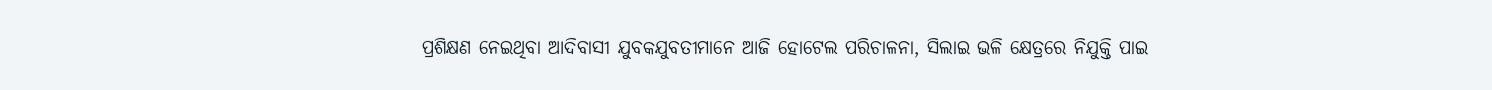ପ୍ରଶିକ୍ଷଣ ନେଇଥିବା ଆଦିବାସୀ ଯୁବକଯୁବତୀମାନେ ଆଜି ହୋଟେଲ ପରିଚାଳନା, ସିଲାଇ ଭଳି କ୍ଷେତ୍ରରେ ନିଯୁକ୍ତି ପାଇ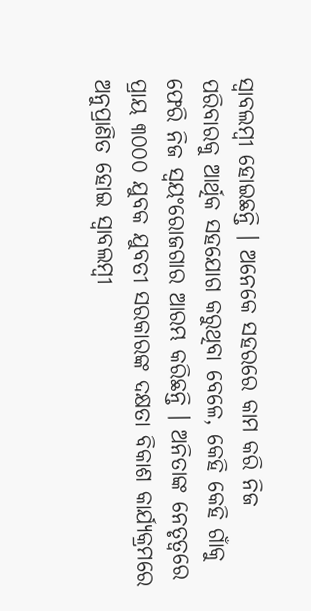ସ୍ୱାବଲମ୍ବୀ ହୋଇଛନ୍ତି । ଅନେକେ ସହରରେ କାମ କରି ନିଜ ପରିବାରକୁ ଆର୍ଥିକ ସହଯୋଗ କରୁଥିବା ବେଳେ, କେହି କେହି ଗାଁକୁ ଫେରି ନିଜ ସ୍ୱୟଂରୋଜଗାର ଆରମ୍ଭ କରିଛନ୍ତି । ଅନିତାଙ୍କ ନେତୃତ୍ୱରେ ପ୍ରାୟ ୩୦୦୦ ଯୁବକ ଯୁବତୀ ସରକାରଙ୍କ ଦକ୍ଷତା ବିକାଶ କାର୍ଯ୍ୟକ୍ରମରେ ଅନୁପ୍ରାଣିତ ହୋଇ ସ୍ୱାବଲମ୍ବୀ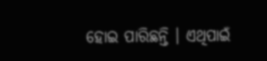ହୋଇ ପାରିଛନ୍ତି । ଏଥିପାଇଁ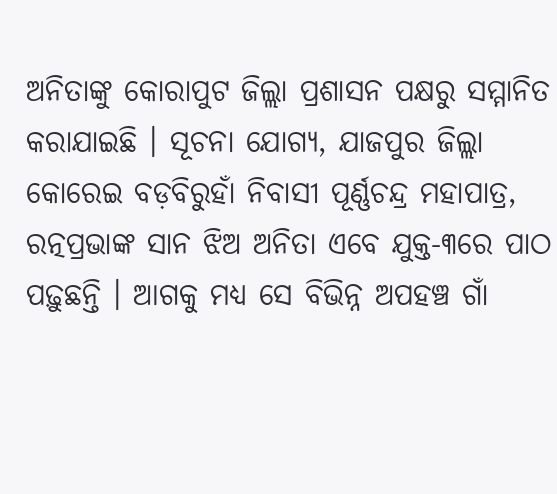ଅନିତାଙ୍କୁ କୋରାପୁଟ ଜିଲ୍ଲା ପ୍ରଶାସନ ପକ୍ଷରୁ ସମ୍ମାନିତ କରାଯାଇଛି । ସୂଚନା ଯୋଗ୍ୟ, ଯାଜପୁର ଜିଲ୍ଲା କୋରେଇ ବଡ଼ବିରୁହାଁ ନିବାସୀ ପୂର୍ଣ୍ଣଚନ୍ଦ୍ର ମହାପାତ୍ର, ରତ୍ନପ୍ରଭାଙ୍କ ସାନ ଝିଅ ଅନିତା ଏବେ ଯୁକ୍ତ-୩ରେ ପାଠ ପଢ଼ୁଛନ୍ତି । ଆଗକୁ ମଧ୍ୟ ସେ ବିଭିନ୍ନ ଅପହଞ୍ଚ ଗାଁ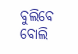ବୁଲିବେ ବୋଲି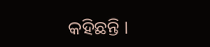କହିଛନ୍ତି ।